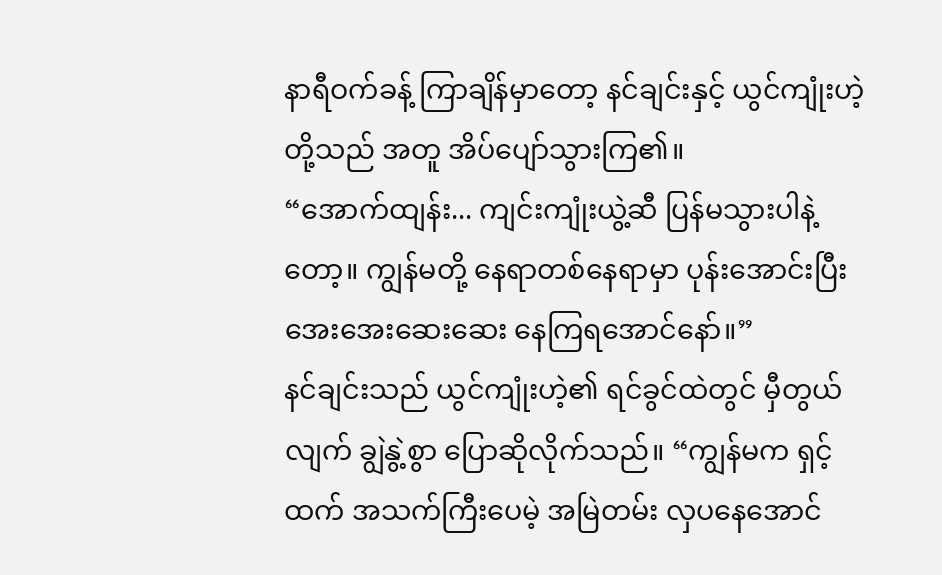နာရီဝက်ခန့် ကြာချိန်မှာတော့ နင်ချင်းနှင့် ယွင်ကျုံးဟဲ့တို့သည် အတူ အိပ်ပျော်သွားကြ၏။
“အောက်ထျန်း... ကျင်းကျုံးယွဲ့ဆီ ပြန်မသွားပါနဲ့တော့။ ကျွန်မတို့ နေရာတစ်နေရာမှာ ပုန်းအောင်းပြီး အေးအေးဆေးဆေး နေကြရအောင်နော်။”
နင်ချင်းသည် ယွင်ကျုံးဟဲ့၏ ရင်ခွင်ထဲတွင် မှီတွယ်လျက် ချွဲနွဲ့စွာ ပြောဆိုလိုက်သည်။ “ကျွန်မက ရှင့်ထက် အသက်ကြီးပေမဲ့ အမြဲတမ်း လှပနေအောင်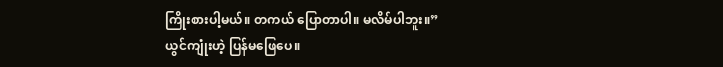ကြိုးစားပါ့မယ်။ တကယ် ပြောတာပါ။ မလိမ်ပါဘူး။”
ယွင်ကျုံးဟဲ့ ပြန်မဖြေပေ။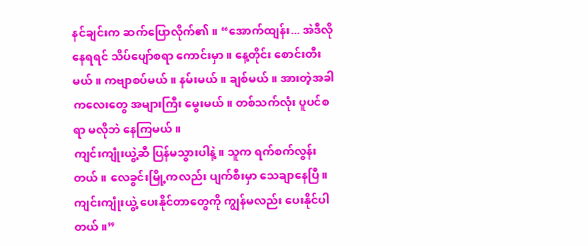နင်ချင်းက ဆက်ပြောလိုက်၏။ “အောက်ထျန်း... အဲဒီလို နေရရင် သိပ်ပျော်စရာ ကောင်းမှာ။ နေ့တိုင်း စောင်းတီးမယ်။ ကဗျာစပ်မယ်။ နမ်းမယ်။ ချစ်မယ်။ အားတဲ့အခါ ကလေးတွေ အများကြီး မွေးမယ်။ တစ်သက်လုံး ပူပင်စရာ မလိုဘဲ နေကြမယ်။
ကျင်းကျုံးယွဲ့ဆီ ပြန်မသွားပါနဲ့။ သူက ရက်စက်လွန်းတယ်။ လေခွင်းမြို့ကလည်း ပျက်စီးမှာ သေချာနေပြီ။ ကျင်းကျုံးယွဲ့ ပေးနိုင်တာတွေကို ကျွန်မလည်း ပေးနိုင်ပါတယ်။”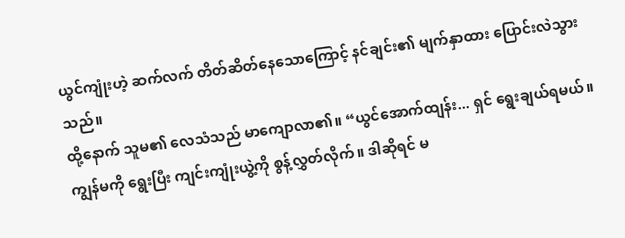ယွင်ကျုံးဟဲ့ ဆက်လက် တိတ်ဆိတ်နေသောကြောင့် နင်ချင်း၏ မျက်နှာထား ပြောင်းလဲသွားသည်။
ထို့နောက် သူမ၏ လေသံသည် မာကျောလာ၏။ “ယွင်အောက်ထျန်း... ရှင် ရွေးချယ်ရမယ်။ ကျွန်မကို ရွေးပြီး ကျင်းကျုံးယွဲ့ကို စွန့်လွှတ်လိုက်။ ဒါဆိုရင် မ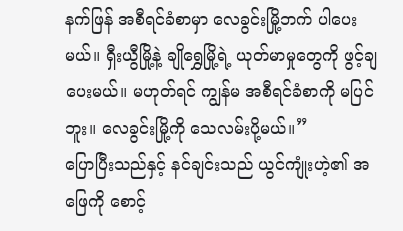နက်ဖြန် အစီရင်ခံစာမှာ လေခွင်းမြို့ဘက် ပါပေးမယ်။ ရှီးယွီမြို့နဲ့ ချိုရွှေမြို့ရဲ့ ယုတ်မာမှုတွေကို ဖွင့်ချပေးမယ်။ မဟုတ်ရင် ကျွန်မ အစီရင်ခံစာကို မပြင်ဘူး။ လေခွင်းမြို့ကို သေလမ်းပို့မယ်။”
ပြောပြီးသည်နှင့် နင်ချင်းသည် ယွင်ကျုံးဟဲ့၏ အဖြေကို စောင့်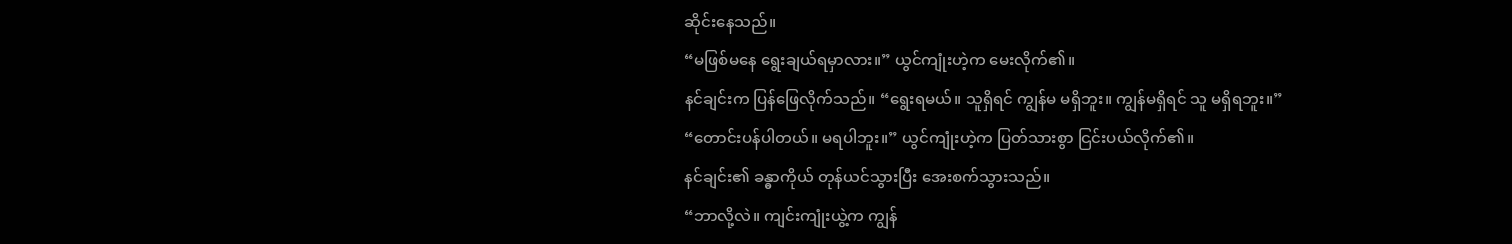ဆိုင်းနေသည်။
“မဖြစ်မနေ ရွေးချယ်ရမှာလား။” ယွင်ကျုံးဟဲ့က မေးလိုက်၏။
နင်ချင်းက ပြန်ဖြေလိုက်သည်။ “ရွေးရမယ်။ သူရှိရင် ကျွန်မ မရှိဘူး။ ကျွန်မရှိရင် သူ မရှိရဘူး။”
“တောင်းပန်ပါတယ်။ မရပါဘူး။” ယွင်ကျုံးဟဲ့က ပြတ်သားစွာ ငြင်းပယ်လိုက်၏။
နင်ချင်း၏ ခန္ဓာကိုယ် တုန်ယင်သွားပြီး အေးစက်သွားသည်။
“ဘာလို့လဲ။ ကျင်းကျုံးယွဲ့က ကျွန်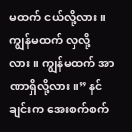မထက် ငယ်လို့လား။ ကျွန်မထက် လှလို့လား။ ကျွန်မထက် အာဏာရှိလို့လား။” နင်ချင်းက အေးစက်စက်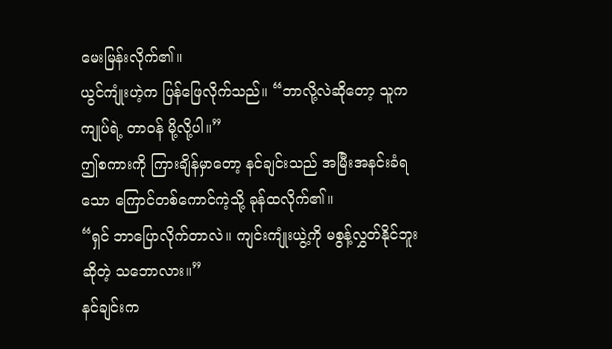မေးမြန်းလိုက်၏။
ယွင်ကျုံးဟဲ့က ပြန်ဖြေလိုက်သည်။ “ဘာလို့လဲဆိုတော့ သူက ကျုပ်ရဲ့ တာဝန် မို့လို့ပါ။”
ဤစကားကို ကြားချိန်မှာတော့ နင်ချင်းသည် အမြီးအနင်းခံရသော ကြောင်တစ်ကောင်ကဲ့သို့ ခုန်ထလိုက်၏။
“ရှင် ဘာပြောလိုက်တာလဲ။ ကျင်းကျုံးယွဲ့ကို မစွန့်လွှတ်နိုင်ဘူး ဆိုတဲ့ သဘောလား။”
နင်ချင်းက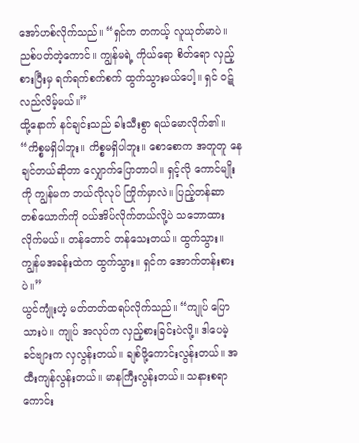အော်ဟစ်လိုက်သည်။ “ရှင်က တကယ့် လူယုတ်မာပဲ။ ညစ်ပတ်တဲ့ကောင်။ ကျွန်မရဲ့ ကိုယ်ရော စိတ်ရော လှည့်စားပြီးမှ ရက်ရက်စက်စက် ထွက်သွားမယ်ပေါ့။ ရှင် ဝဋ်လည်လိမ့်မယ်။”
ထို့နောက် နင်ချင်းသည် ခါးသီးစွာ ရယ်မောလိုက်၏။ “ကိစ္စမရှိပါဘူး။ ကိစ္စမရှိပါဘူး။ စောစောက အတူတူ နေချင်တယ်ဆိုတာ လျှောက်ပြောတာပါ။ ရှင့်လို ကောင်မျိုးကို ကျွန်မက ဘယ်လိုလုပ် ကြိုက်မှာလဲ။ ပြည့်တန်ဆာ တစ်ယောက်ကို ဝယ်အိပ်လိုက်တယ်လို့ပဲ သဘောထားလိုက်မယ်။ တန်တောင် တန်သေးတယ်။ ထွက်သွား။ ကျွန်မအခန်းထဲက ထွက်သွား။ ရှင်က အောက်တန်းစားပဲ။”
ယွင်ကျုံးဟဲ့ မတ်တတ်ထရပ်လိုက်သည်။ “ကျုပ် ပြောသားပဲ။ ကျုပ် အလုပ်က လှည့်စားခြင်းပဲလို့။ ဒါပေမဲ့ ခင်ဗျားက လှလွန်းတယ်။ ချစ်ဖို့ကောင်းလွန်းတယ်။ အထီးကျန်လွန်းတယ်။ မာနကြီးလွန်းတယ်။ သနားစရာ ကောင်း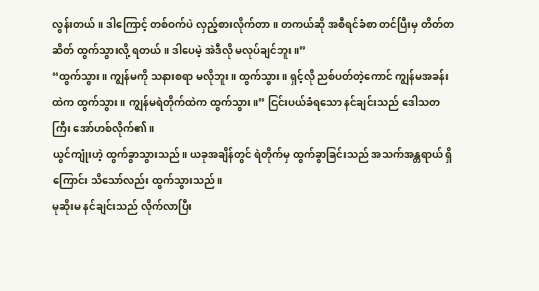လွန်းတယ်။ ဒါကြောင့် တစ်ဝက်ပဲ လှည့်စားလိုက်တာ။ တကယ်ဆို အစီရင်ခံစာ တင်ပြီးမှ တိတ်တဆိတ် ထွက်သွားလို့ ရတယ်။ ဒါပေမဲ့ အဲဒီလို မလုပ်ချင်ဘူး။”
“ထွက်သွား။ ကျွန်မကို သနားစရာ မလိုဘူး။ ထွက်သွား။ ရှင့်လို ညစ်ပတ်တဲ့ကောင် ကျွန်မအခန်းထဲက ထွက်သွား။ ကျွန်မရဲတိုက်ထဲက ထွက်သွား။” ငြင်းပယ်ခံရသော နင်ချင်းသည် ဒေါသတကြီး အော်ဟစ်လိုက်၏။
ယွင်ကျုံးဟဲ့ ထွက်ခွာသွားသည်။ ယခုအချိန်တွင် ရဲတိုက်မှ ထွက်ခွာခြင်းသည် အသက်အန္တရာယ် ရှိကြောင်း သိသော်လည်း ထွက်သွားသည်။
မုဆိုးမ နင်ချင်းသည် လိုက်လာပြီး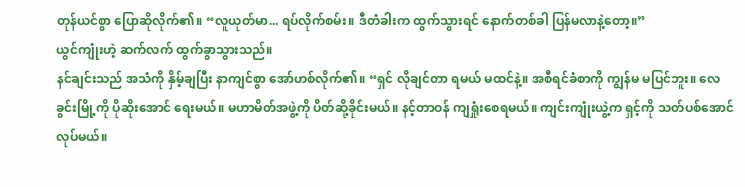တုန်ယင်စွာ ပြောဆိုလိုက်၏။ “လူယုတ်မာ... ရပ်လိုက်စမ်း။ ဒီတံခါးက ထွက်သွားရင် နောက်တစ်ခါ ပြန်မလာနဲ့တော့။”
ယွင်ကျုံးဟဲ့ ဆက်လက် ထွက်ခွာသွားသည်။
နင်ချင်းသည် အသံကို နှိမ့်ချပြီး နာကျင်စွာ အော်ဟစ်လိုက်၏။ “ရှင် လိုချင်တာ ရမယ် မထင်နဲ့။ အစီရင်ခံစာကို ကျွန်မ မပြင်ဘူး။ လေခွင်းမြို့ကို ပိုဆိုးအောင် ရေးမယ်။ မဟာမိတ်အဖွဲ့ကို ပိတ်ဆို့ခိုင်းမယ်။ နင့်တာဝန် ကျရှုံးစေရမယ်။ ကျင်းကျုံးယွဲ့က ရှင့်ကို သတ်ပစ်အောင် လုပ်မယ်။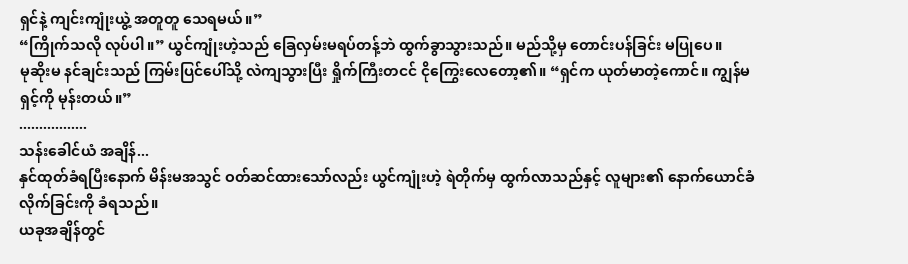ရှင်နဲ့ ကျင်းကျုံးယွဲ့ အတူတူ သေရမယ်။”
“ကြိုက်သလို လုပ်ပါ။” ယွင်ကျုံးဟဲ့သည် ခြေလှမ်းမရပ်တန့်ဘဲ ထွက်ခွာသွားသည်။ မည်သို့မှ တောင်းပန်ခြင်း မပြုပေ။
မုဆိုးမ နင်ချင်းသည် ကြမ်းပြင်ပေါ်သို့ လဲကျသွားပြီး ရှိုက်ကြီးတငင် ငိုကြွေးလေတော့၏။ “ရှင်က ယုတ်မာတဲ့ကောင်။ ကျွန်မ ရှင့်ကို မုန်းတယ်။”
.................
သန်းခေါင်ယံ အချိန်...
နှင်ထုတ်ခံရပြီးနောက် မိန်းမအသွင် ဝတ်ဆင်ထားသော်လည်း ယွင်ကျုံးဟဲ့ ရဲတိုက်မှ ထွက်လာသည်နှင့် လူများ၏ နောက်ယောင်ခံလိုက်ခြင်းကို ခံရသည်။
ယခုအချိန်တွင်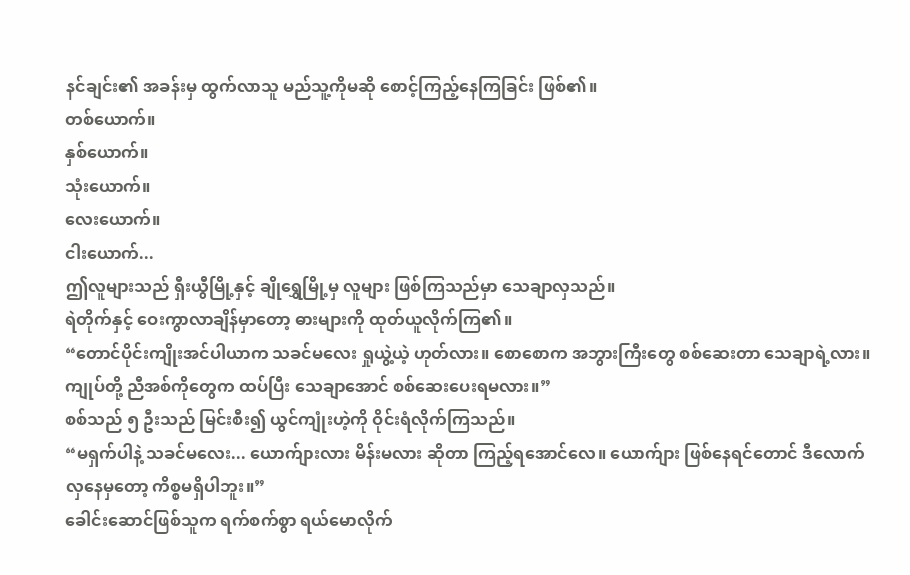နင်ချင်း၏ အခန်းမှ ထွက်လာသူ မည်သူ့ကိုမဆို စောင့်ကြည့်နေကြခြင်း ဖြစ်၏။
တစ်ယောက်။
နှစ်ယောက်။
သုံးယောက်။
လေးယောက်။
ငါးယောက်...
ဤလူများသည် ရှီးယွီမြို့နှင့် ချိုရွှေမြို့မှ လူများ ဖြစ်ကြသည်မှာ သေချာလှသည်။
ရဲတိုက်နှင့် ဝေးကွာလာချိန်မှာတော့ ဓားများကို ထုတ်ယူလိုက်ကြ၏။
“တောင်ပိုင်းကျိုးအင်ပါယာက သခင်မလေး ရှုယွဲ့ယဲ့ ဟုတ်လား။ စောစောက အဘွားကြီးတွေ စစ်ဆေးတာ သေချာရဲ့လား။ ကျုပ်တို့ ညီအစ်ကိုတွေက ထပ်ပြီး သေချာအောင် စစ်ဆေးပေးရမလား။”
စစ်သည် ၅ ဦးသည် မြင်းစီး၍ ယွင်ကျုံးဟဲ့ကို ဝိုင်းရံလိုက်ကြသည်။
“မရှက်ပါနဲ့ သခင်မလေး... ယောက်ျားလား မိန်းမလား ဆိုတာ ကြည့်ရအောင်လေ။ ယောက်ျား ဖြစ်နေရင်တောင် ဒီလောက် လှနေမှတော့ ကိစ္စမရှိပါဘူး။”
ခေါင်းဆောင်ဖြစ်သူက ရက်စက်စွာ ရယ်မောလိုက်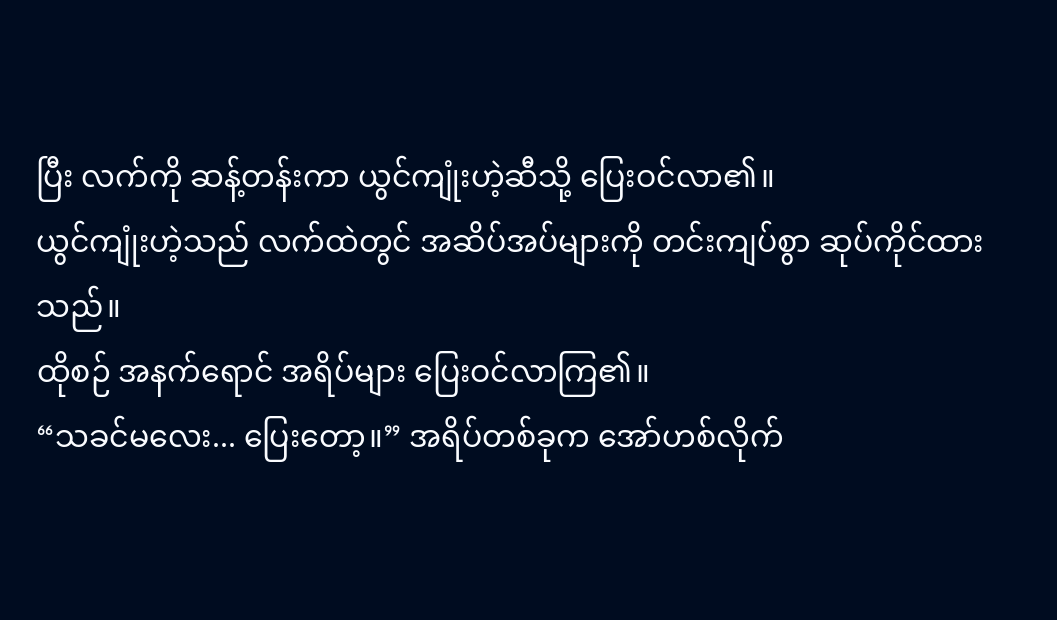ပြီး လက်ကို ဆန့်တန်းကာ ယွင်ကျုံးဟဲ့ဆီသို့ ပြေးဝင်လာ၏။
ယွင်ကျုံးဟဲ့သည် လက်ထဲတွင် အဆိပ်အပ်များကို တင်းကျပ်စွာ ဆုပ်ကိုင်ထားသည်။
ထိုစဉ် အနက်ရောင် အရိပ်များ ပြေးဝင်လာကြ၏။
“သခင်မလေး... ပြေးတော့။” အရိပ်တစ်ခုက အော်ဟစ်လိုက်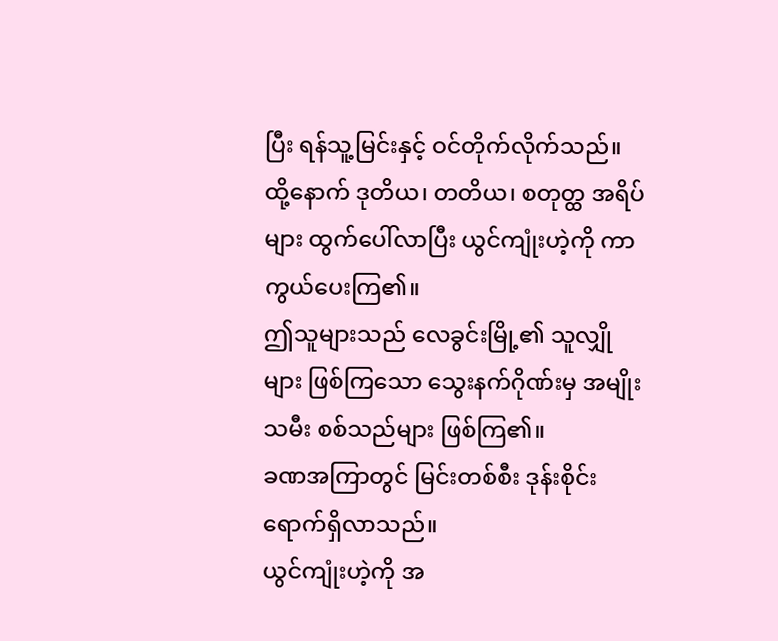ပြီး ရန်သူ့မြင်းနှင့် ဝင်တိုက်လိုက်သည်။
ထို့နောက် ဒုတိယ၊ တတိယ၊ စတုတ္ထ အရိပ်များ ထွက်ပေါ်လာပြီး ယွင်ကျုံးဟဲ့ကို ကာကွယ်ပေးကြ၏။
ဤသူများသည် လေခွင်းမြို့၏ သူလျှိုများ ဖြစ်ကြသော သွေးနက်ဂိုဏ်းမှ အမျိုးသမီး စစ်သည်များ ဖြစ်ကြ၏။
ခဏအကြာတွင် မြင်းတစ်စီး ဒုန်းစိုင်း ရောက်ရှိလာသည်။
ယွင်ကျုံးဟဲ့ကို အ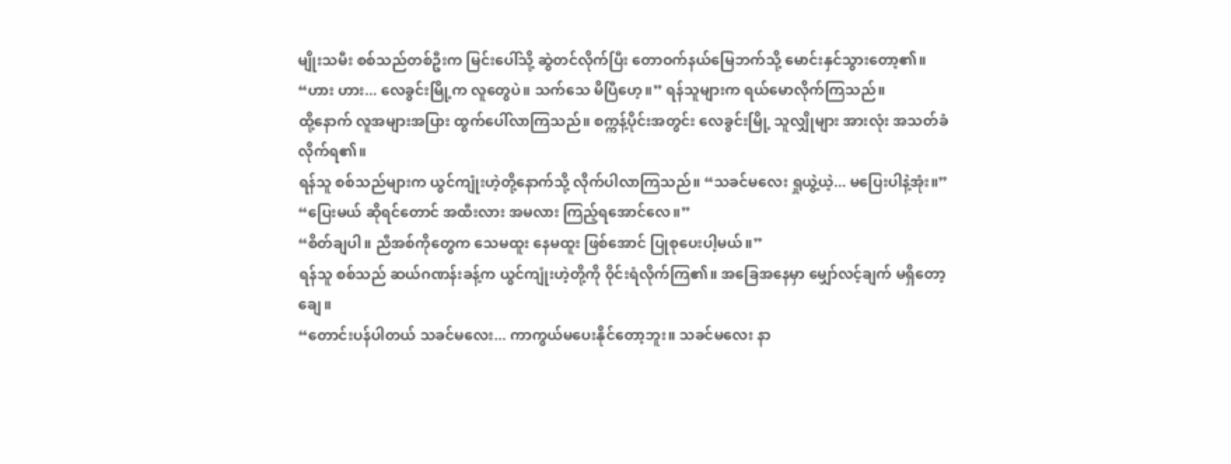မျိုးသမီး စစ်သည်တစ်ဦးက မြင်းပေါ်သို့ ဆွဲတင်လိုက်ပြီး တောဝက်နယ်မြေဘက်သို့ မောင်းနှင်သွားတော့၏။
“ဟား ဟား... လေခွင်းမြို့က လူတွေပဲ။ သက်သေ မိပြီဟေ့။” ရန်သူများက ရယ်မောလိုက်ကြသည်။
ထို့နောက် လူအများအပြား ထွက်ပေါ်လာကြသည်။ စက္ကန့်ပိုင်းအတွင်း လေခွင်းမြို့ သူလျှိုများ အားလုံး အသတ်ခံလိုက်ရ၏။
ရန်သူ စစ်သည်များက ယွင်ကျုံးဟဲ့တို့နောက်သို့ လိုက်ပါလာကြသည်။ “သခင်မလေး ရှုယွဲ့ယဲ့... မပြေးပါနဲ့အုံး။”
“ပြေးမယ် ဆိုရင်တောင် အထီးလား အမလား ကြည့်ရအောင်လေ။”
“စိတ်ချပါ။ ညီအစ်ကိုတွေက သေမထူး နေမထူး ဖြစ်အောင် ပြုစုပေးပါ့မယ်။”
ရန်သူ စစ်သည် ဆယ်ဂဏန်းခန့်က ယွင်ကျုံးဟဲ့တို့ကို ဝိုင်းရံလိုက်ကြ၏။ အခြေအနေမှာ မျှော်လင့်ချက် မရှိတော့ချေ။
“တောင်းပန်ပါတယ် သခင်မလေး... ကာကွယ်မပေးနိုင်တော့ဘူး။ သခင်မလေး နာ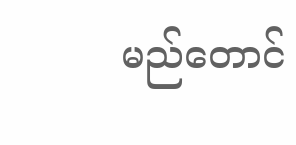မည်တောင်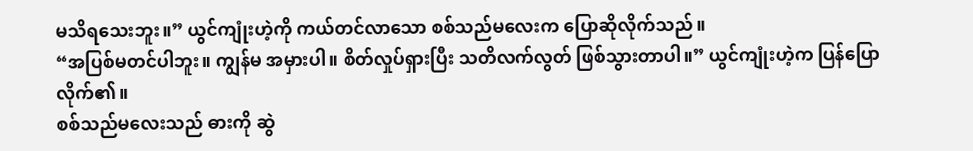မသိရသေးဘူး။” ယွင်ကျုံးဟဲ့ကို ကယ်တင်လာသော စစ်သည်မလေးက ပြောဆိုလိုက်သည်။
“အပြစ်မတင်ပါဘူး။ ကျွန်မ အမှားပါ။ စိတ်လှုပ်ရှားပြီး သတိလက်လွတ် ဖြစ်သွားတာပါ။” ယွင်ကျုံးဟဲ့က ပြန်ပြောလိုက်၏။
စစ်သည်မလေးသည် ဓားကို ဆွဲ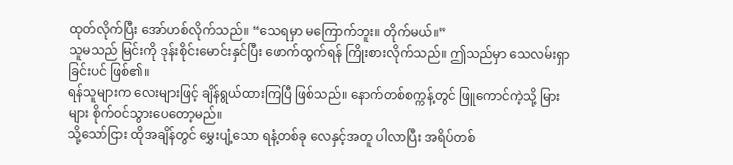ထုတ်လိုက်ပြီး အော်ဟစ်လိုက်သည်။ “သေရမှာ မကြောက်ဘူး။ တိုက်မယ်။”
သူမသည် မြင်းကို ဒုန်းစိုင်းမောင်းနှင်ပြီး ဖောက်ထွက်ရန် ကြိုးစားလိုက်သည်။ ဤသည်မှာ သေလမ်းရှာခြင်းပင် ဖြစ်၏။
ရန်သူများက လေးများဖြင့် ချိန်ရွယ်ထားကြပြီ ဖြစ်သည်။ နောက်တစ်စက္ကန့်တွင် ဖြူကောင်ကဲ့သို့ မြားများ စိုက်ဝင်သွားပေတော့မည်။
သို့သော်ငြား ထိုအချိန်တွင် မွှေးပျံ့သော ရနံ့တစ်ခု လေနှင့်အတူ ပါလာပြီး အရိပ်တစ်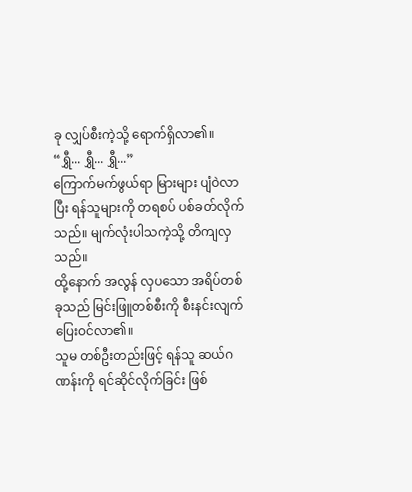ခု လျှပ်စီးကဲ့သို့ ရောက်ရှိလာ၏။
“ရွှီ... ရွှီ... ရွှီ...”
ကြောက်မက်ဖွယ်ရာ မြားများ ပျံဝဲလာပြီး ရန်သူများကို တရစပ် ပစ်ခတ်လိုက်သည်။ မျက်လုံးပါသကဲ့သို့ တိကျလှသည်။
ထို့နောက် အလွန် လှပသော အရိပ်တစ်ခုသည် မြင်းဖြူတစ်စီးကို စီးနင်းလျက် ပြေးဝင်လာ၏။
သူမ တစ်ဦးတည်းဖြင့် ရန်သူ ဆယ်ဂဏန်းကို ရင်ဆိုင်လိုက်ခြင်း ဖြစ်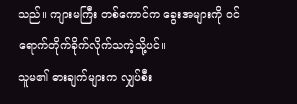သည်။ ကျားမကြီး တစ်ကောင်က ခွေးအများကို ဝင်ရောက်တိုက်ခိုက်လိုက်သကဲ့သို့ပင်။
သူမ၏ ဓားချက်များက လျှပ်စီး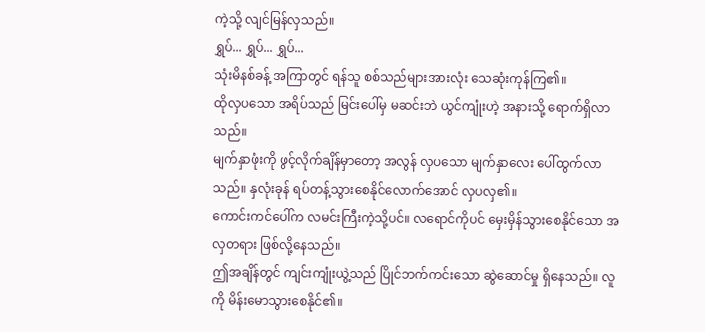ကဲ့သို့ လျင်မြန်လှသည်။
ရွှပ်... ရွှပ်... ရွှပ်...
သုံးမိနစ်ခန့် အကြာတွင် ရန်သူ စစ်သည်များအားလုံး သေဆုံးကုန်ကြ၏။
ထိုလှပသော အရိပ်သည် မြင်းပေါ်မှ မဆင်းဘဲ ယွင်ကျုံးဟဲ့ အနားသို့ ရောက်ရှိလာသည်။
မျက်နှာဖုံးကို ဖွင့်လိုက်ချိန်မှာတော့ အလွန် လှပသော မျက်နှာလေး ပေါ်ထွက်လာသည်။ နှလုံးခုန် ရပ်တန့်သွားစေနိုင်လောက်အောင် လှပလှ၏။
ကောင်းကင်ပေါ်က လမင်းကြီးကဲ့သို့ပင်။ လရောင်ကိုပင် မှေးမှိန်သွားစေနိုင်သော အလှတရား ဖြစ်လို့နေသည်။
ဤအချိန်တွင် ကျင်းကျုံးယွဲ့သည် ပြိုင်ဘက်ကင်းသော ဆွဲဆောင်မှု ရှိနေသည်။ လူကို မိန်းမောသွားစေနိုင်၏။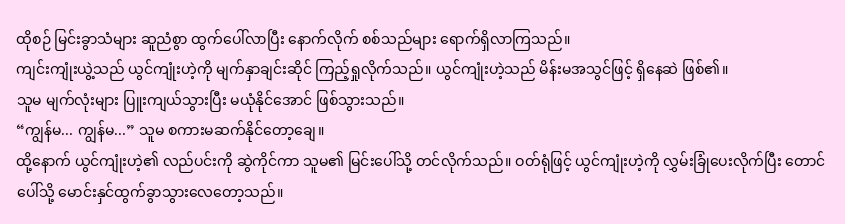ထိုစဉ် မြင်းခွာသံများ ဆူညံစွာ ထွက်ပေါ်လာပြီး နောက်လိုက် စစ်သည်များ ရောက်ရှိလာကြသည်။
ကျင်းကျုံးယွဲ့သည် ယွင်ကျုံးဟဲ့ကို မျက်နှာချင်းဆိုင် ကြည့်ရှုလိုက်သည်။ ယွင်ကျုံးဟဲ့သည် မိန်းမအသွင်ဖြင့် ရှိနေဆဲ ဖြစ်၏။
သူမ မျက်လုံးများ ပြူးကျယ်သွားပြီး မယုံနိုင်အောင် ဖြစ်သွားသည်။
“ကျွန်မ... ကျွန်မ...” သူမ စကားမဆက်နိုင်တော့ချေ။
ထို့နောက် ယွင်ကျုံးဟဲ့၏ လည်ပင်းကို ဆွဲကိုင်ကာ သူမ၏ မြင်းပေါ်သို့ တင်လိုက်သည်။ ဝတ်ရုံဖြင့် ယွင်ကျုံးဟဲ့ကို လွှမ်းခြုံပေးလိုက်ပြီး တောင်ပေါ်သို့ မောင်းနှင်ထွက်ခွာသွားလေတော့သည်။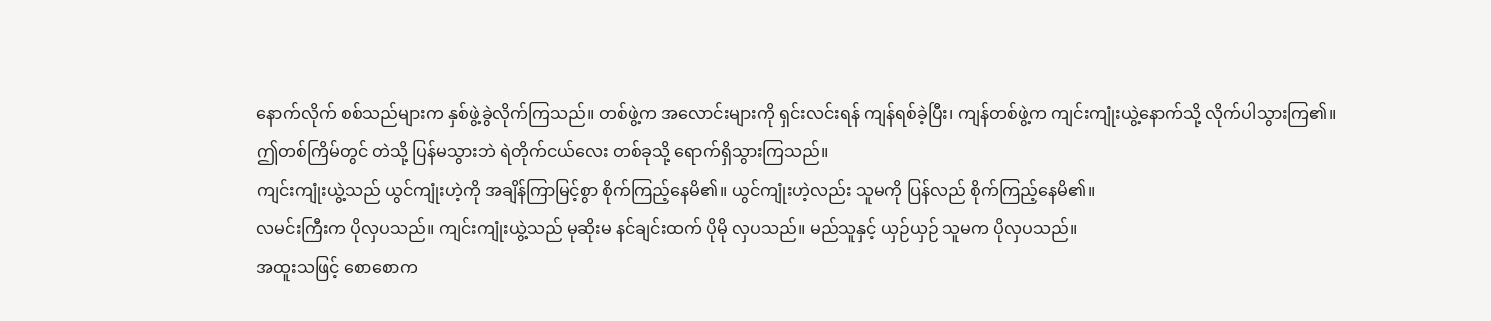နောက်လိုက် စစ်သည်များက နှစ်ဖွဲ့ခွဲလိုက်ကြသည်။ တစ်ဖွဲ့က အလောင်းများကို ရှင်းလင်းရန် ကျန်ရစ်ခဲ့ပြီး၊ ကျန်တစ်ဖွဲ့က ကျင်းကျုံးယွဲ့နောက်သို့ လိုက်ပါသွားကြ၏။
ဤတစ်ကြိမ်တွင် တဲသို့ ပြန်မသွားဘဲ ရဲတိုက်ငယ်လေး တစ်ခုသို့ ရောက်ရှိသွားကြသည်။
ကျင်းကျုံးယွဲ့သည် ယွင်ကျုံးဟဲ့ကို အချိန်ကြာမြင့်စွာ စိုက်ကြည့်နေမိ၏။ ယွင်ကျုံးဟဲ့လည်း သူမကို ပြန်လည် စိုက်ကြည့်နေမိ၏။
လမင်းကြီးက ပိုလှပသည်။ ကျင်းကျုံးယွဲ့သည် မုဆိုးမ နင်ချင်းထက် ပိုမို လှပသည်။ မည်သူနှင့် ယှဉ်ယှဉ် သူမက ပိုလှပသည်။
အထူးသဖြင့် စောစောက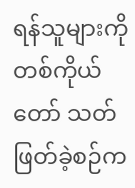ရန်သူများကို တစ်ကိုယ်တော် သတ်ဖြတ်ခဲ့စဉ်က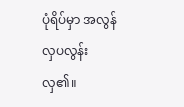ပုံရိပ်မှာ အလွန် လှပလွန်းလှ၏။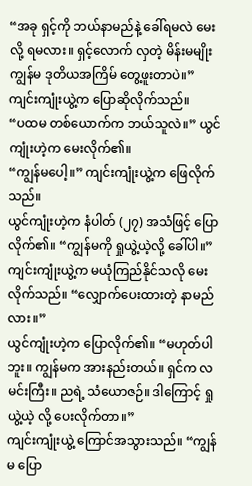“အခု ရှင့်ကို ဘယ်နာမည်နဲ့ ခေါ်ရမလဲ မေးလို့ ရမလား။ ရှင့်လောက် လှတဲ့ မိန်းမမျိုး ကျွန်မ ဒုတိယအကြိမ် တွေ့ဖူးတာပဲ။” ကျင်းကျုံးယွဲ့က ပြောဆိုလိုက်သည်။
“ပထမ တစ်ယောက်က ဘယ်သူလဲ။” ယွင်ကျုံးဟဲ့က မေးလိုက်၏။
“ကျွန်မပေါ့။” ကျင်းကျုံးယွဲ့က ဖြေလိုက်သည်။
ယွင်ကျုံးဟဲ့က နံပါတ် (၂၇) အသံဖြင့် ပြောလိုက်၏။ “ကျွန်မကို ရှုယွဲ့ယဲ့လို့ ခေါ်ပါ။”
ကျင်းကျုံးယွဲ့က မယုံကြည်နိုင်သလို မေးလိုက်သည်။ “လျှောက်ပေးထားတဲ့ နာမည်လား။”
ယွင်ကျုံးဟဲ့က ပြောလိုက်၏။ “မဟုတ်ပါဘူး။ ကျွန်မက အားနည်းတယ်။ ရှင်က လမင်းကြီး။ ညရဲ့ သံယောဇဉ်။ ဒါကြောင့် ရှုယွဲ့ယဲ့ လို့ ပေးလိုက်တာ။”
ကျင်းကျုံးယွဲ့ ကြောင်အသွားသည်။ “ကျွန်မ ပြော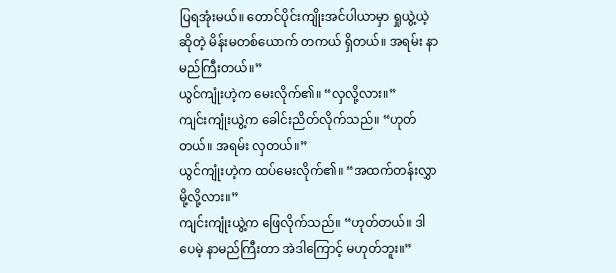ပြရအုံးမယ်။ တောင်ပိုင်းကျိုးအင်ပါယာမှာ ရှုယွဲ့ယဲ့ ဆိုတဲ့ မိန်းမတစ်ယောက် တကယ် ရှိတယ်။ အရမ်း နာမည်ကြီးတယ်။”
ယွင်ကျုံးဟဲ့က မေးလိုက်၏။ “လှလို့လား။”
ကျင်းကျုံးယွဲ့က ခေါင်းညိတ်လိုက်သည်။ “ဟုတ်တယ်။ အရမ်း လှတယ်။”
ယွင်ကျုံးဟဲ့က ထပ်မေးလိုက်၏။ “အထက်တန်းလွှာ မို့လို့လား။”
ကျင်းကျုံးယွဲ့က ဖြေလိုက်သည်။ “ဟုတ်တယ်။ ဒါပေမဲ့ နာမည်ကြီးတာ အဲဒါကြောင့် မဟုတ်ဘူး။”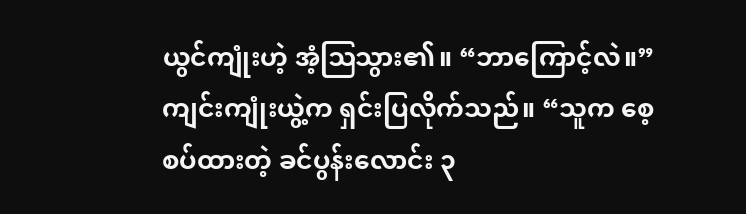ယွင်ကျုံးဟဲ့ အံ့ဩသွား၏။ “ဘာကြောင့်လဲ။”
ကျင်းကျုံးယွဲ့က ရှင်းပြလိုက်သည်။ “သူက စေ့စပ်ထားတဲ့ ခင်ပွန်းလောင်း ၃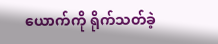ယောက်ကို ရိုက်သတ်ခဲ့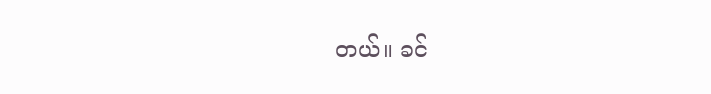တယ်။ ခင်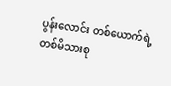ပွန်းလောင်း တစ်ယောက်ရဲ့ တစ်မိသားစု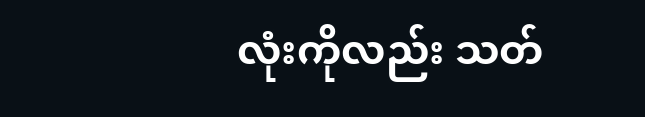လုံးကိုလည်း သတ်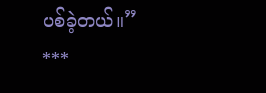ပစ်ခဲ့တယ်။”
***